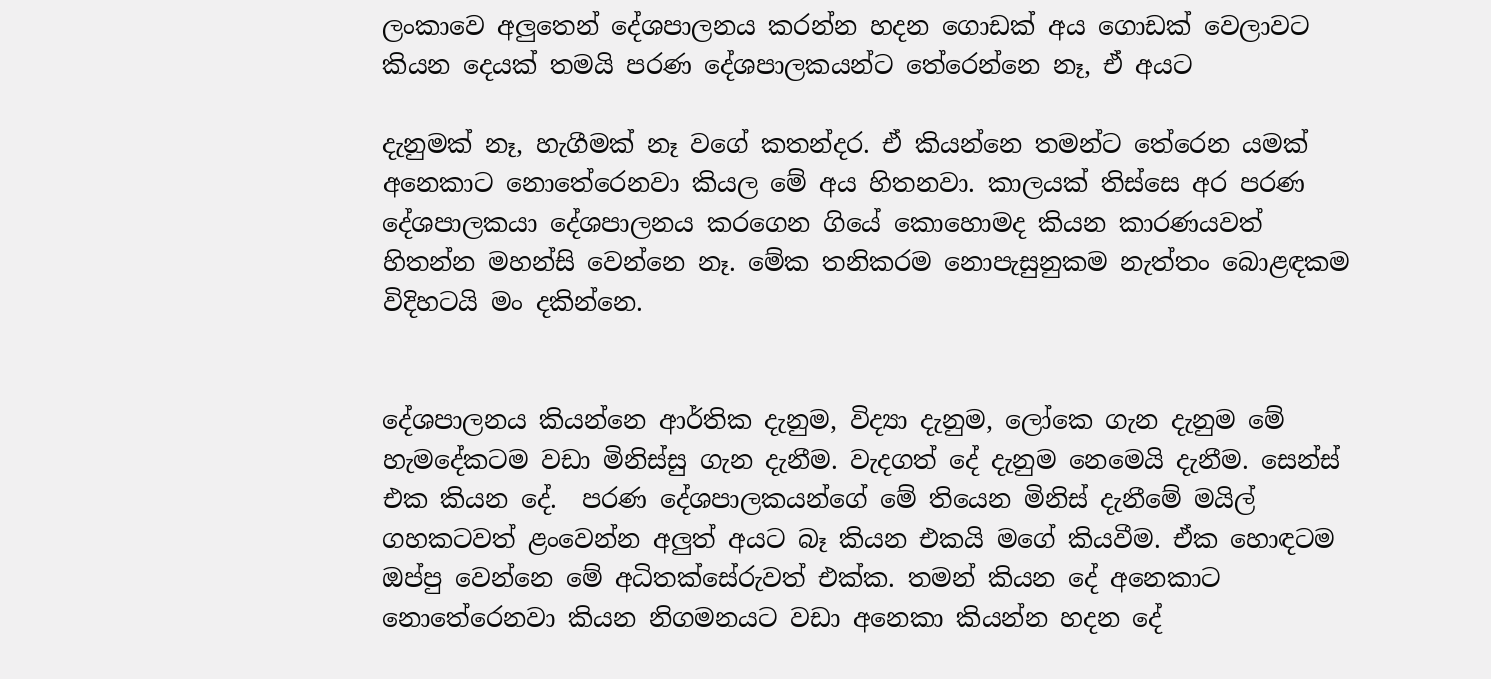ලංකාවෙ අලුතෙන් දේශපාලනය කරන්න හදන ගොඩක් අය ගොඩක් වෙලාවට කියන දෙයක් තමයි පරණ දේශපාලකයන්ට තේරෙන්නෙ නෑ, ඒ අයට

දැනුමක් නෑ, හැගීමක් නෑ වගේ කතන්දර. ඒ කියන්නෙ තමන්ට තේරෙන යමක් අනෙකාට නොතේරෙනවා කියල මේ අය හිතනවා. කාලයක් තිස්සෙ අර පරණ දේශපාලකයා දේශපාලනය කරගෙන ගියේ කොහොමද කියන කාරණයවත් හිතන්න මහන්සි වෙන්නෙ නෑ. මේක තනිකරම නොපැසුනුකම නැත්තං බොළඳකම විදිහටයි මං දකින්නෙ.


දේශපාලනය කියන්නෙ ආර්තික දැනුම, විද්‍යා දැනුම, ලෝකෙ ගැන දැනුම මේ හැමදේකටම වඩා මිනිස්සු ගැන දැනීම. වැදගත් දේ දැනුම නෙමෙයි දැනීම. සෙන්ස් එක කියන දේ.  පරණ දේශපාලකයන්ගේ මේ තියෙන මිනිස් දැනීමේ මයිල් ගහකටවත් ළංවෙන්න අලුත් අයට බෑ කියන එකයි මගේ කියවීම. ඒක හොඳටම ඔප්පු වෙන්නෙ මේ අධිතක්සේරුවත් එක්ක. තමන් කියන දේ අනෙකාට නොතේරෙනවා කියන නිගමනයට වඩා අනෙකා කියන්න හදන දේ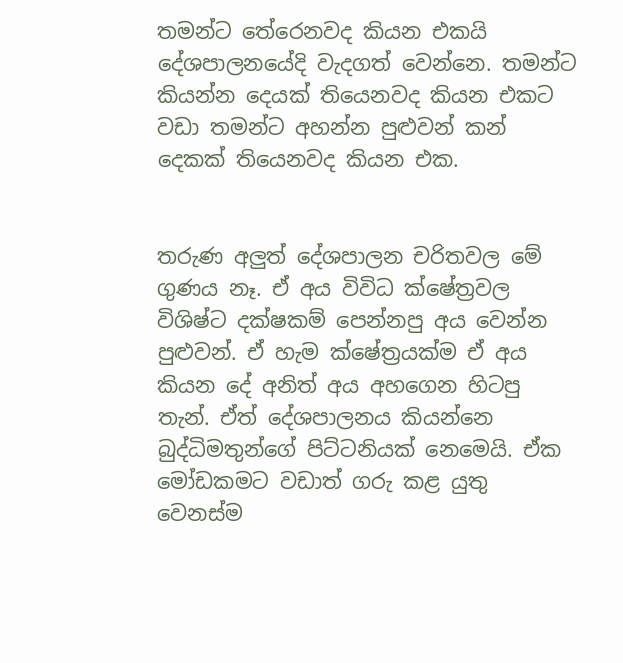තමන්ට තේරෙනවද කියන එකයි දේශපාලනයේදි වැදගත් වෙන්නෙ. තමන්ට කියන්න දෙයක් තියෙනවද කියන එකට වඩා තමන්ට අහන්න පුළුවන් කන් දෙකක් තියෙනවද කියන එක.


තරුණ අලුත් දේශපාලන චරිතවල මේ ගුණය නෑ. ඒ අය විවිධ ‍ක්ෂේත්‍රවල විශිෂ්ට දක්ෂකම් පෙන්නපු අය වෙන්න පුළුවන්. ඒ හැම ක්ෂේත්‍රයක්ම ඒ අය කියන දේ අනිත් අය අහගෙන හිටපු තැන්. ඒත් දේශපාලනය කියන්නෙ බුද්ධිමතුන්ගේ පිට්ටනියක් නෙමෙයි. ඒක මෝඩකමට වඩාත් ගරු කළ යුතු වෙනස්ම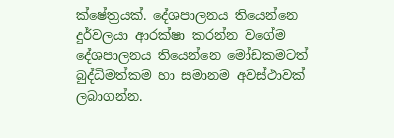ක්ෂේත්‍රයක්. දේශපාලනය තියෙන්නෙ දුර්වලයා ආරක්ෂා කරන්න වගේම දේශපාලනය තියෙන්නෙ මෝඩකමටත් බුද්ධිමත්කම හා සමානම අවස්ථාවක් ලබාගන්න.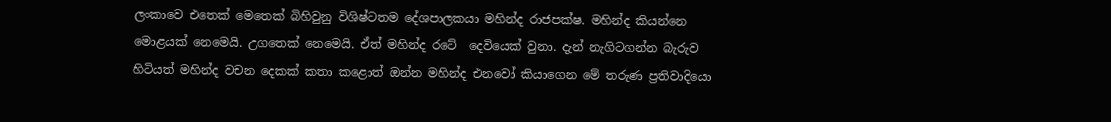ලංකාවෙ එතෙක් මෙතෙක් බිහිවුනු විශිෂ්ටතම දේශපාලකයා මහින්ද රාජපක්ෂ. මහින්ද කියන්නෙ මොළයක් නෙමෙයි. උගතෙක් නෙමෙයි. ඒත් මහින්ද රටේ  දෙවියෙක් වුනා. දැන් ‍නැගිටගන්න බැරුව හිටියත් මහින්ද වචන දෙකක් කතා කළොත් ඔන්න මහින්ද එනවෝ කියාගෙන මේ තරුණ ප්‍රතිවාදියො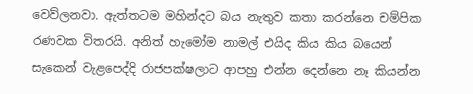වෙව්ලනවා. ඇත්තටම මහින්දට බය නැතුව කතා කරන්නෙ චම්පික රණවක විතරයි. අනිත් හැමෝම නාමල් එයිද කිය කිය බයෙන් සැකෙන් වැළපෙද්දි රාජපක්ෂලාට ආපහු එන්න දෙන්නෙ නෑ කියන්න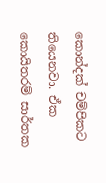කොන්දක් චම්පිකට තියෙනවා. ඒක කොයිතරම් සාර්තක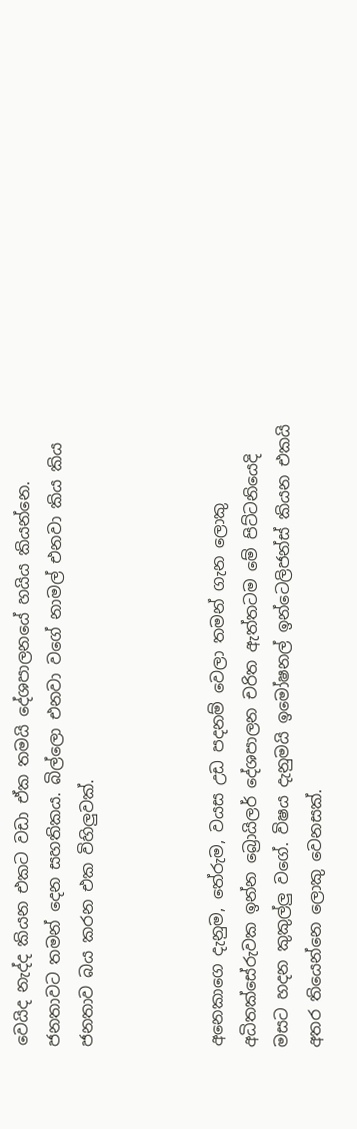වෙයිද නැද්ද කියන එකට වඩා ඒක තමයි දේශපාලනයේ හයිය කියන්නෙ. ජනතාවට තමන් දෙන සහතිකය. බිල්ලො එනවා වගේ නාමල් එනවා කිය කිය ජනතාව බය කරන එක විහිලුවක්.



අනෙකාගෙ දැනුම, තේරුම, වයස උඩ පදනම් වෙලා තමන් ගැන ලොකු අධිතක්සේරුවක ඉන්න බ්‍රොයිලර් දේශපාලන චරිත ඇත්තටම මේ පිට්ටනියෙදි මසට හදන කුකුල්ලු වගේ. විෂය දැනුමයි ඉමෝෂනල් ඉන්ටෙලිජන්ස් කියන එකයි අතර තියෙන්නෙ ලොකු වෙනසක්.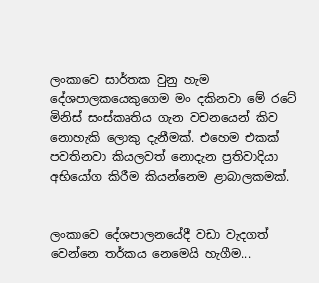ලංකාවෙ සාර්තක වුනු හැම දේශපාලකයෙකුගෙම මං දකිනවා මේ රටේ මිනිස් සංස්කෘතිය ගැන වචනයෙන් කිව නොහැකි ලොකු දැනීමක්. එහෙම එකක් පවතිනවා කියලවත් නොදැන ප්‍රතිවාදියා අභියෝග කිරීම කියන්නෙම ළාබාලකමක්.


ලංකාවෙ දේශපාලනයේදී වඩා වැදගත් වෙන්නෙ තර්කය නෙමෙයි හැගීම...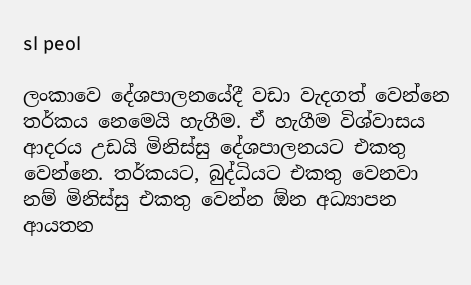sl peol

ලංකාවෙ දේශපාලනයේදී වඩා වැදගත් වෙන්නෙ තර්කය නෙමෙයි හැගීම. ඒ හැගීම විශ්වාසය ආදරය උඩයි මිනිස්සු දේශපාලනයට එකතු වෙන්නෙ. තර්කයට, බුද්ධියට එකතු වෙනවා නම් මිනිස්සු එකතු වෙන්න ඕන අධ්‍යාපන ආයතන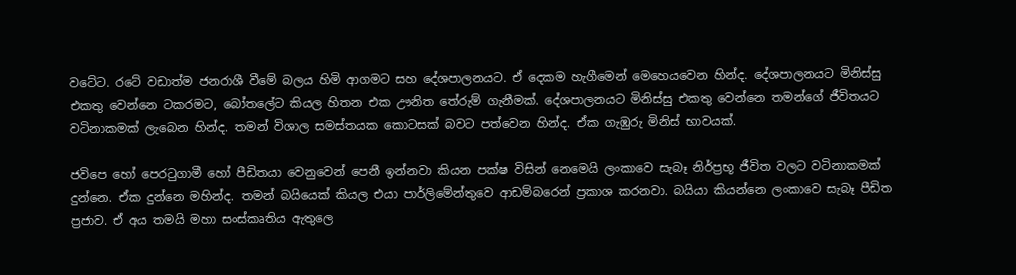වටේට. රටේ වඩාත්ම ජනරාශී වීමේ බලය හිමි ආගමට සහ දේශපාලනයට. ඒ දෙකම හැගීමෙන් මෙහෙයවෙන හින්ද. දේශපාලනයට මිනිස්සු එකතු වෙන්නෙ ටකරමට, බෝතලේට කියල හිතන එක ඌනිත තේරුම් ගැනීමක්. දේශපාලනයට මිනිස්සු එකතු වෙන්නෙ තමන්ගේ ජීවිතයට වටිනාකමක් ලැබෙන හින්ද. තමන් විශාල සමස්තයක කොටසක් බවට පත්වෙන හින්ද. ඒක ගැඹුරු මිනිස් භාවයක්.

ජවිපෙ හෝ පෙරටුගාමී හෝ පීඩිතයා වෙනුවෙන් පෙනී ඉන්නවා කියන පක්ෂ විසින් නෙමෙයි ලංකාවෙ සැබෑ නිර්ප්‍රභූ ජීවිත වලට වටිනාකමක් දුන්නෙ. ඒක දුන්නෙ මහින්ද. තමන් බයියෙක් කියල එයා පාර්ලිමේන්තුවෙ ආඩම්බරෙන් ප්‍රකාශ කරනවා. බයියා කියන්නෙ ලංකාවෙ සැබෑ පීඩිත ප්‍රජාව. ඒ අය තමයි මහා සංස්කෘතිය ඇතුලෙ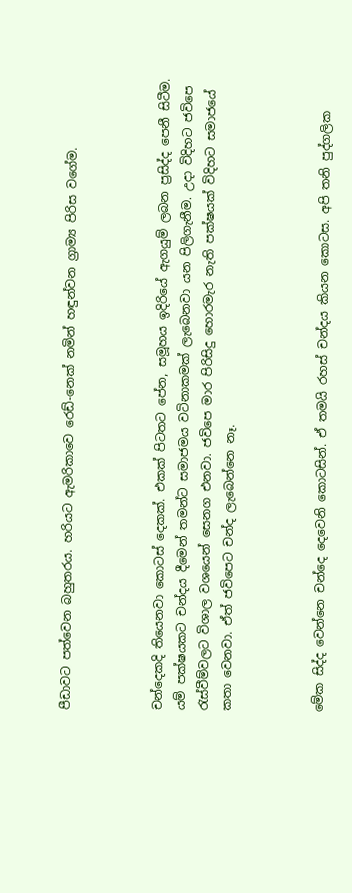පීඩාවට පත්වෙන බහුතරය. හරියට ඇමරිකාවෙ රෙඩ්-නෙක් නමින් හඳුන්වන ග්‍රාම්‍ය පිරිස වගේම.



චන්දෙකදි තියෙනවා කොටස් දෙකක්. එකක් පිටතට පේන, සමූහය ඉදිරියේ ඇගයුම් ලබන ප්‍රසිද්ද පෙනී සිටීම. යම් පක්ෂයකට චන්දය දීමෙන් තමන්ට සමාජමය වටිනාකමක් ලැබෙනවා යන පිලිගැනීම. උදා විදිහට ජවිපෙ රැස්වීම්වලට විශාල වශයෙන් සෙනග එනවා. ජවිපෙ මාර ‍පිරිසිදු හොරමැර නැති පක්ෂයක් විදිහට සමාජයේ කතා වෙනවා. ඒත් ජවිපෙට චන්ද ලැබෙන්නෙ නෑ.



මේක සිද්ද වෙන්නෙ චන්දෙ දෙවෙනි කොටසින්. ඒ තමයි රහස් චන්දය කියන කොටස. අපි තනි පුද්ගලික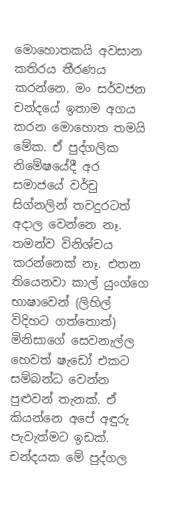මොහොතකයි අවසාන කතිරය තීරණය කරන්නෙ. මං සර්වජන චන්දයේ ඉතාම අගය කරන මොහොත තමයි මේක. ඒ පුද්ගලික නිමේෂයේදී අර සමාජයේ වර්චු සිග්නලින් තවදුරටත් අදාල වෙන්නෙ නෑ. තමන්ව විනිශ්චය කරන්නෙක් නෑ. එතන තියෙනවා කාල් යුංග්ගෙ භාෂාවෙන් (ලිහිල් විදිහට ගත්තොත්) මිනිසාගේ සෙවනැල්ල හෙවත් ෂැඩෝ එකට සම්බන්ධ වෙන්න පුළුවන් තැනක්. ඒ කියන්නෙ අපේ අඳුරු පැවැත්මට ඉඩක්. චන්දයක මේ පුද්ගල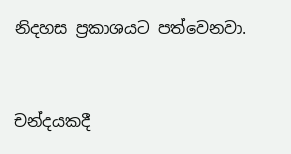නිදහස ප්‍රකාශයට පත්වෙනවා.


චන්දයකදී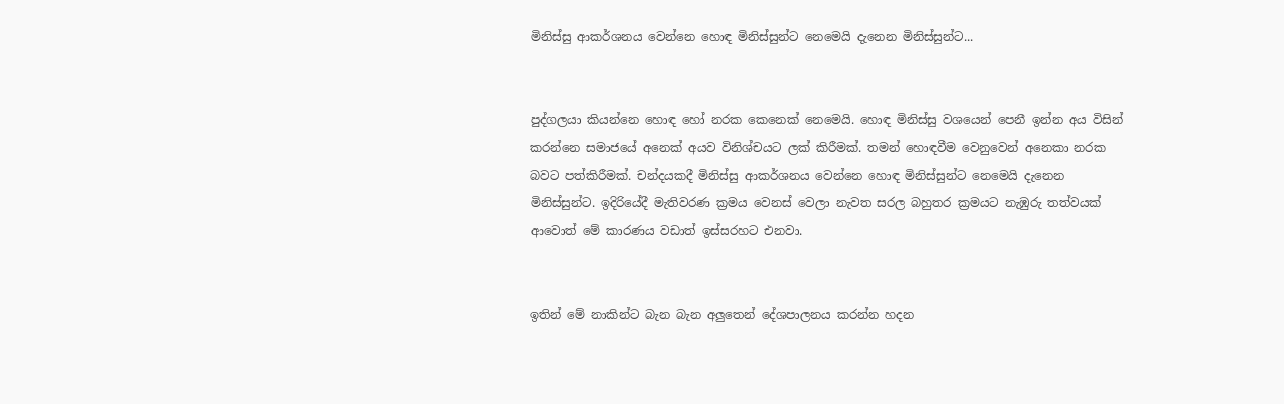මිනිස්සු ආකර්ශනය වෙන්නෙ හොඳ මිනිස්සුන්ට නෙමෙයි දැනෙන මිනිස්සුන්ට...


පුද්ගලයා කියන්නෙ හොඳ හෝ නරක කෙනෙක් නෙමෙයි. හොඳ මිනිස්සු වශයෙන් පෙනී ඉන්න අය විසින් කරන්නෙ සමාජයේ අනෙක් අයව විනිශ්චයට ලක් කිරීමක්. තමන් හොඳවීම වෙනුවෙන් අනෙකා නරක බවට පත්කිරීමක්. චන්දයකදී මිනිස්සු ආකර්ශනය වෙන්නෙ හොඳ මිනිස්සුන්ට නෙමෙයි දැනෙන මිනිස්සුන්ට. ඉදිරියේදී මැතිවරණ ක්‍රමය වෙනස් වෙලා නැවත සරල බහුතර ක්‍රමයට නැඹුරු තත්වයක් ආවොත් මේ කාරණය වඩාත් ඉස්සරහට එනවා.


ඉතින් මේ නාකින්ට බැන බැන අලුතෙන් දේශපාලනය කරන්න හදන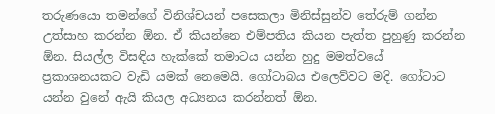තරුණයො තමන්ගේ විනිශ්චයන් පසෙකලා මිනිස්සුන්ව තේරුම් ගන්න උත්සාහ කරන්න ඕන. ඒ කියන්නෙ එම්පතිය කියන පැත්ත පුහුණු කරන්න ඕන. සියල්ල විසඳිය හැක්කේ තමාටය යන්න හුදු මමත්වයේ ප්‍රකාශනයකට වැඩි යමක් නෙමෙයි. ගෝටාබය එලෙව්වට මදි. ගෝටාට යන්න වුනේ ඇයි කියල අධ්‍යනය කරන්නත් ඕන.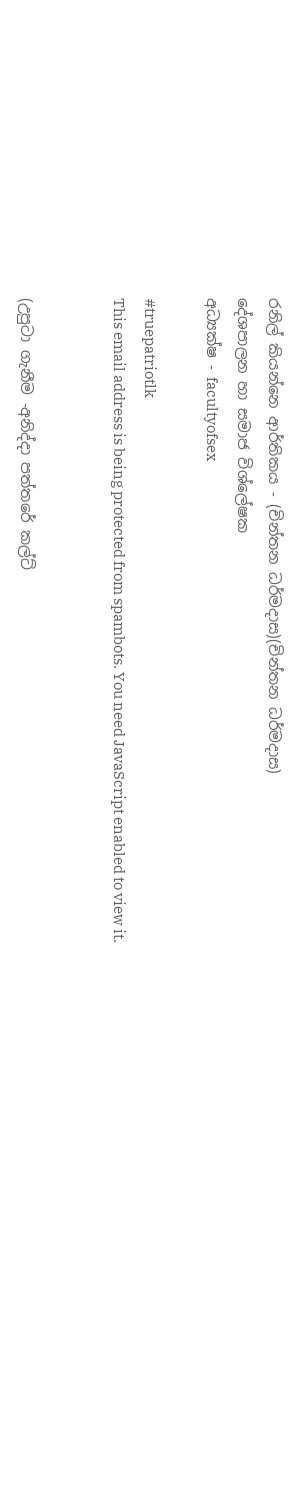රනිල් කියන්නෙ ආර්තිකය - (චින්තන ධර්මදාස)(චින්තන ධර්මදාස)
දේශපාලන හා සමාජ විශ්ලේෂක
අධ්‍යක්ෂ - facultyofsex

#truepatriotlk
This email address is being protected from spambots. You need JavaScript enabled to view it.


(උපුටා ගැනීම -අනිද්දා පත්තරේ කල්ට්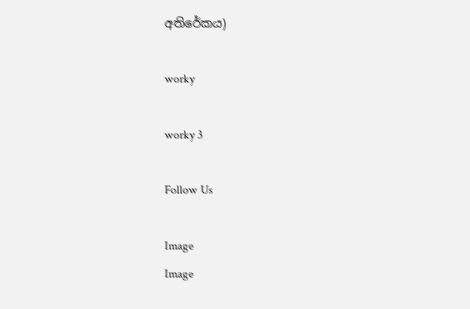අතිරේකය)

worky

worky 3

Follow Us

Image
Image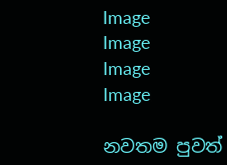Image
Image
Image
Image

නවතම පුවත්